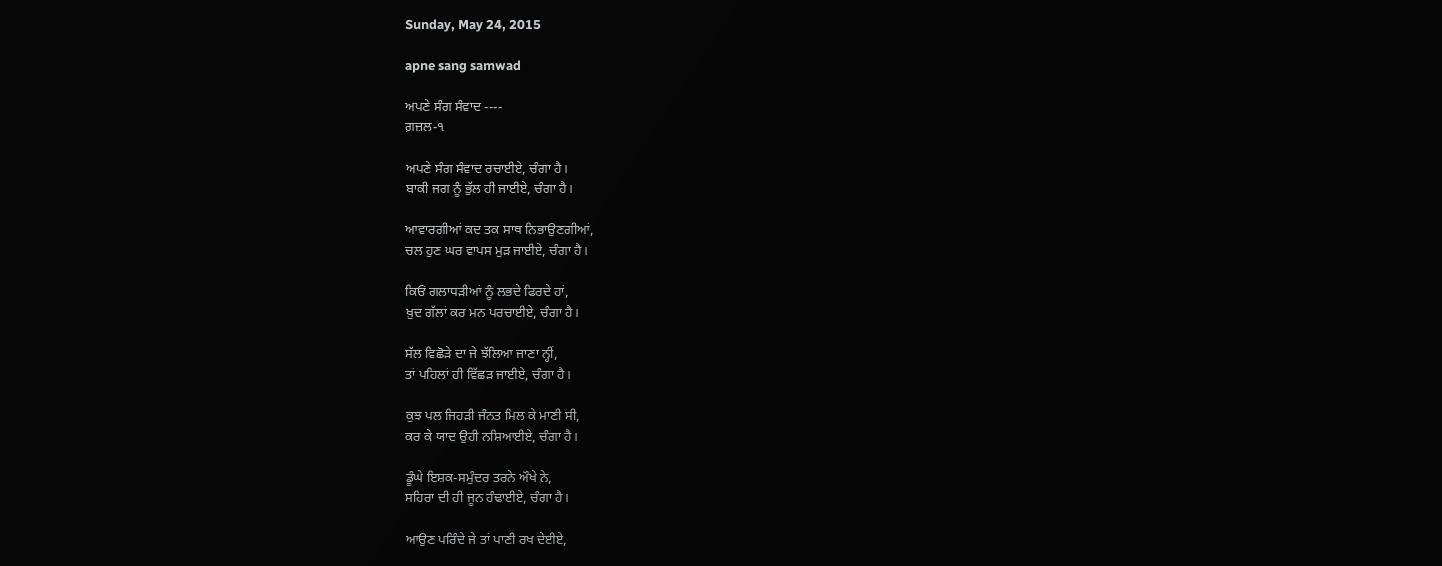Sunday, May 24, 2015

apne sang samwad

ਅਪਣੇ ਸੰਗ ਸੰਵਾਦ ----
ਗ਼ਜ਼ਲ-੧

ਅਪਣੇ ਸੰਗ ਸੰਵਾਦ ਰਚਾਈਏ, ਚੰਗਾ ਹੈ।
ਬਾਕੀ ਜਗ ਨੂੰ ਭੁੱਲ ਹੀ ਜਾਈਏ, ਚੰਗਾ ਹੈ।

ਆਵਾਰਗੀਆਂ ਕਦ ਤਕ ਸਾਥ ਨਿਭਾਉਣਗੀਆਂ,
ਚਲ ਹੁਣ ਘਰ ਵਾਪਸ ਮੁੜ ਜਾਈਏ, ਚੰਗਾ ਹੈ।

ਕਿਓਂ ਗਲਾਧੜੀਆਂ ਨੂੰ ਲਭਦੇ ਫਿਰਦੇ ਹਾਂ,
ਖ਼ੁਦ ਗੱਲਾਂ ਕਰ ਮਨ ਪਰਚਾਈਏ, ਚੰਗਾ ਹੈ।

ਸੱਲ ਵਿਛੋੜੇ ਦਾ ਜੇ ਝੱਲਿਆ ਜਾਣਾ ਨ੍ਹੀਂ,
ਤਾਂ ਪਹਿਲਾਂ ਹੀ ਵਿੱਛੜ ਜਾਈਏ, ਚੰਗਾ ਹੈ।

ਕੁਝ ਪਲ ਜਿਹੜੀ ਜੰਨਤ ਮਿਲ ਕੇ ਮਾਣੀ ਸੀ,
ਕਰ ਕੇ ਯਾਦ ਉਹੀ ਨਸ਼ਿਆਈਏ, ਚੰਗਾ ਹੈ।

ਡੂੰਘੇ ਇਸ਼ਕ-ਸਮੁੰਦਰ ਤਰਨੇ ਔਖੇ ਨੇ,
ਸਹਿਰਾ ਦੀ ਹੀ ਜੂਨ ਹੰਢਾਈਏ, ਚੰਗਾ ਹੈ।

ਆਉਣ ਪਰਿੰਦੇ ਜੇ ਤਾਂ ਪਾਣੀ ਰਖ ਦੇਈਏ,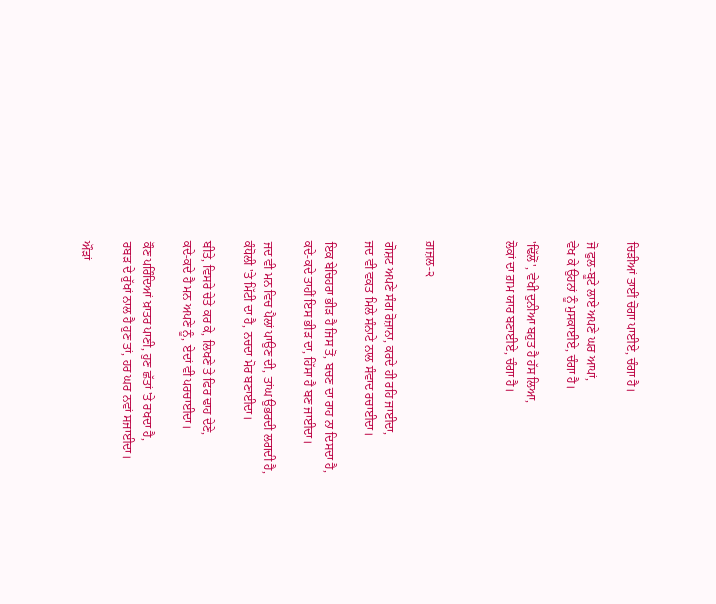ਚਿੜੀਆਂ ਤਾਈਂ ਚੋਗਾ ਪਾਈਏ, ਚੰਗਾ ਹੈ।

ਜੋ ਫੁਲ-ਬੂਟੇ ਲਾਏ ਅਪਣੇ ਘਰ ਆਪਾਂ,
ਵੇਖ ਕੇ ਉਹਨਾਂ ਨੂੰ ਮੁਸਕਾਈਏ, ਚੰਗਾ ਹੈ।

'ਢਿੱਲੋਂ', ਵੇਖੀ ਦੁਨੀਆ ਬਹੁਤ ਹੈ ਹੱਸ ਲਿਆ,
ਲੋਕਾਂ ਦਾ ਗ਼ਮ ਯਾਰ ਬਣਾਈਏ, ਚੰਗਾ ਹੈ।



ਗ਼ਜ਼ਲ-੨

ਗੋਸ਼ਟ ਅਪਣੇ ਸੰਗ ਰੋਜ਼ਾਨਾ, ਕਰਦੇ ਹੀ ਰਹਿ ਜਾਈਦਾ,
ਜਦ ਵੀ ਵਕਤ ਮਿਲੇ ਸੰਨਾਟੇ ਨਾਲ ਸੰਵਾਦ ਰਚਾਈਦਾ।

ਇਕ ਬੇਚਿਹਰਾ ਭੀੜ ਹੈ ਜਿਸ ਤੋਂ, ਬਚਣ ਦਾ ਰਾਹ ਨਾ ਦਿਸਦਾ ਹੈ,
ਕਦੇ-ਕਦੇ ਤਾਹੀਂ ਇਸ ਭੀੜ ਦਾ, ਹਿੱਸਾ ਹੈ ਬਣ ਜਾਈਦਾ।

ਜਦ ਵੀ ਮਨ ਵਿਚ ਪੈਲਾਂ ਪਾਉਣ ਦੀ, ਤਾਂਘ ਉਭਰਦੀ ਲਗਦੀ ਹੈ,
ਕੰਧੋਲੀ 'ਤੇ ਮਿੱਟੀ ਦਾ ਹੈ, ਨਚਦਾ ਮੋਰ ਬਣਾਈਦਾ।

ਬੀਤੇ, ਵਿਸਰੇ ਚੇਤੇ ਕਰ ਕੇ, ਲਿਖਣੇ ਤੇ ਫਿਰ ਢਾਹ ਦੇਣੇ,
ਕਦੇ-ਕਦੇ ਹੈ ਮਨ ਅਪਣੇ ਨੂੰ, ਏਦਾਂ ਵੀ ਪਰਚਾਈਦਾ।

ਕੌਣ ਪਰਿੰਦਿਆਂ ਖ਼ਾਤਰ ਪਾਣੀ, ਹੁਣ ਛੱਤਾਂ 'ਤੇ ਰਖਦਾ ਹੈ,
ਰਬੜ ਦੇ ਰੁੱਖਾਂ ਨਾਲ ਹੈ ਹੁਣ ਤਾਂ, ਹਰ ਘਰ ਨਵਾਂ ਸਜਾਈਦਾ।

ਔੜਾਂ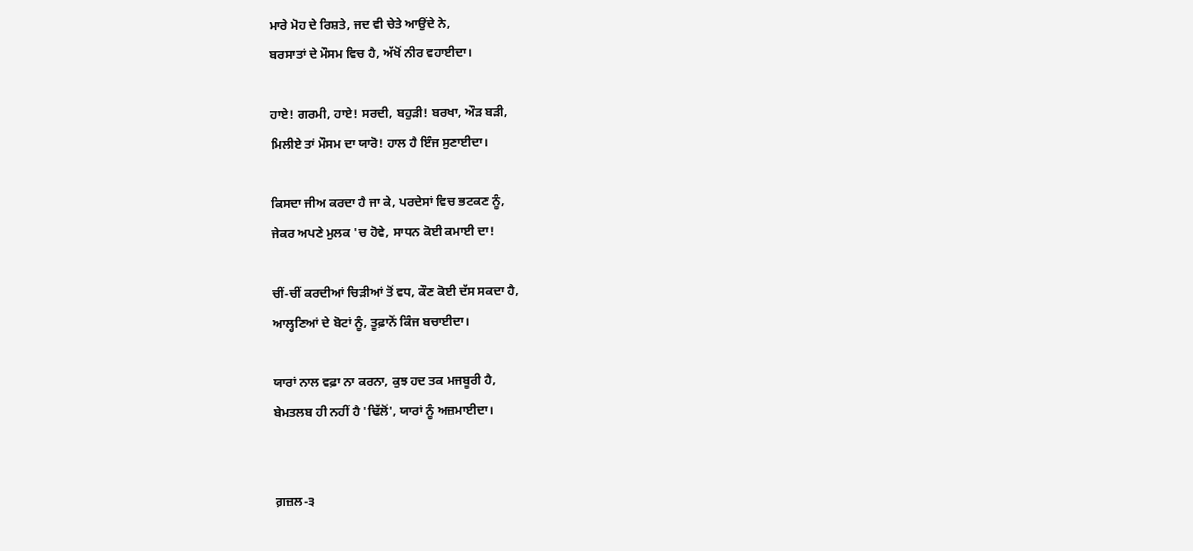ਮਾਰੇ ਮੋਹ ਦੇ ਰਿਸ਼ਤੇ, ਜਦ ਵੀ ਚੇਤੇ ਆਉਂਦੇ ਨੇ,
ਬਰਸਾਤਾਂ ਦੇ ਮੌਸਮ ਵਿਚ ਹੈ, ਅੱਖੋਂ ਨੀਰ ਵਹਾਈਦਾ।

ਹਾਏ! ਗਰਮੀ, ਹਾਏ! ਸਰਦੀ, ਬਹੁੜੀ! ਬਰਖਾ, ਔੜ ਬੜੀ,
ਮਿਲੀਏ ਤਾਂ ਮੌਸਮ ਦਾ ਯਾਰੋ! ਹਾਲ ਹੈ ਇੰਜ ਸੁਣਾਈਦਾ।

ਕਿਸਦਾ ਜੀਅ ਕਰਦਾ ਹੈ ਜਾ ਕੇ, ਪਰਦੇਸਾਂ ਵਿਚ ਭਟਕਣ ਨੂੰ,
ਜੇਕਰ ਅਪਣੇ ਮੁਲਕ 'ਚ ਹੋਵੇ, ਸਾਧਨ ਕੋਈ ਕਮਾਈ ਦਾ!

ਚੀਂ-ਚੀਂ ਕਰਦੀਆਂ ਚਿੜੀਆਂ ਤੋਂ ਵਧ, ਕੌਣ ਕੋਈ ਦੱਸ ਸਕਦਾ ਹੈ,
ਆਲ੍ਹਣਿਆਂ ਦੇ ਬੋਟਾਂ ਨੂੰ, ਤੂਫ਼ਾਨੋਂ ਕਿੰਜ ਬਚਾਈਦਾ।

ਯਾਰਾਂ ਨਾਲ ਵਫ਼ਾ ਨਾ ਕਰਨਾ, ਕੁਝ ਹਦ ਤਕ ਮਜਬੂਰੀ ਹੈ,
ਬੇਮਤਲਬ ਹੀ ਨਹੀਂ ਹੈ 'ਢਿੱਲੋਂ', ਯਾਰਾਂ ਨੂੰ ਅਜ਼ਮਾਈਦਾ।


ਗ਼ਜ਼ਲ-੩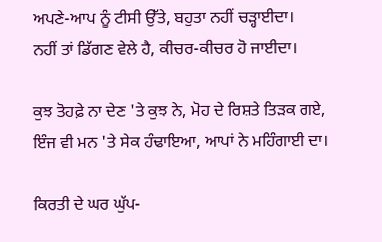ਅਪਣੇ-ਆਪ ਨੂੰ ਟੀਸੀ ਉੱਤੇ, ਬਹੁਤਾ ਨਹੀਂ ਚੜ੍ਹਾਈਦਾ।
ਨਹੀਂ ਤਾਂ ਡਿੱਗਣ ਵੇਲੇ ਹੈ, ਕੀਚਰ-ਕੀਚਰ ਹੋ ਜਾਈਦਾ।

ਕੁਝ ਤੋਹਫ਼ੇ ਨਾ ਦੇਣ 'ਤੇ ਕੁਝ ਨੇ, ਮੋਹ ਦੇ ਰਿਸ਼ਤੇ ਤਿੜਕ ਗਏ,
ਇੰਜ ਵੀ ਮਨ 'ਤੇ ਸੇਕ ਹੰਢਾਇਆ, ਆਪਾਂ ਨੇ ਮਹਿੰਗਾਈ ਦਾ।

ਕਿਰਤੀ ਦੇ ਘਰ ਘੁੱਪ-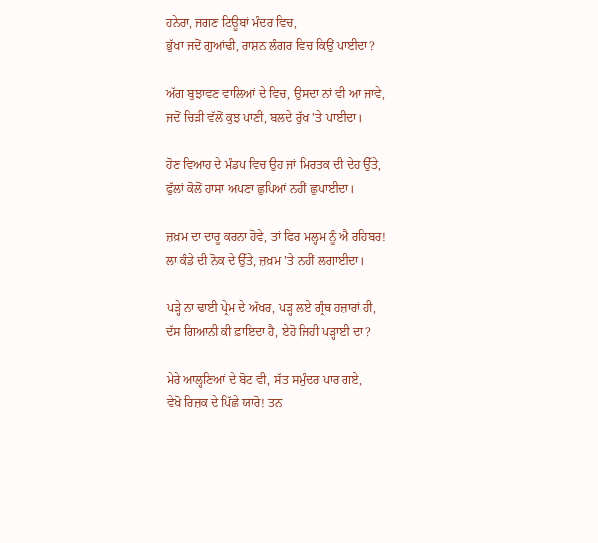ਹਨੇਰਾ, ਜਗਣ ਟਿਊਬਾਂ ਮੰਦਰ ਵਿਚ,
ਭੁੱਖਾ ਜਦੋਂ ਗੁਆਂਢੀ, ਰਾਸ਼ਨ ਲੰਗਰ ਵਿਚ ਕਿਉਂ ਪਾਈਦਾ?

ਅੱਗ ਬੁਝਾਵਣ ਵਾਲਿਆਂ ਦੇ ਵਿਚ, ਉਸਦਾ ਨਾਂ ਵੀ ਆ ਜਾਵੇ,
ਜਦੋਂ ਚਿੜੀ ਵੱਲੋਂ ਕੁਝ ਪਾਣੀ, ਬਲਦੇ ਰੁੱਖ 'ਤੇ ਪਾਈਦਾ।

ਹੋਣ ਵਿਆਹ ਦੇ ਮੰਡਪ ਵਿਚ ਉਹ ਜਾਂ ਮਿਰਤਕ ਦੀ ਦੇਹ ਉੱਤੇ,
ਫੁੱਲਾਂ ਕੋਲੋਂ ਹਾਸਾ ਅਪਣਾ ਛੁਪਿਆਂ ਨਹੀਂ ਛੁਪਾਈਦਾ।

ਜ਼ਖ਼ਮ ਦਾ ਦਾਰੂ ਕਰਨਾ ਹੋਵੇ, ਤਾਂ ਫਿਰ ਮਲ੍ਹਮ ਨੂੰ ਐ ਰਹਿਬਰ!
ਲਾ ਕੰਡੇ ਦੀ ਨੋਕ ਦੇ ਉੱਤੇ, ਜ਼ਖ਼ਮ 'ਤੇ ਨਹੀਂ ਲਗਾਈਦਾ।

ਪੜ੍ਹੇ ਨਾ ਢਾਈ ਪ੍ਰੇਮ ਦੇ ਅੱਖਰ, ਪੜ੍ਹ ਲਏ ਗ੍ਰੰਥ ਹਜ਼ਾਰਾਂ ਹੀ,
ਦੱਸ ਗਿਆਨੀ ਕੀ ਫ਼ਾਇਦਾ ਹੈ, ਏਹੋ ਜਿਹੀ ਪੜ੍ਹਾਈ ਦਾ?

ਮੇਰੇ ਆਲ੍ਹਣਿਆਂ ਦੇ ਬੋਟ ਵੀ, ਸੱਤ ਸਮੁੰਦਰ ਪਾਰ ਗਏ,
ਵੇਖੋ ਰਿਜ਼ਕ ਦੇ ਪਿੱਛੇ ਯਾਰੋ! ਤਨ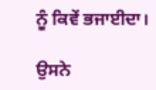ਨੂੰ ਕਿਵੇਂ ਭਜਾਈਦਾ।

ਉਸਨੇ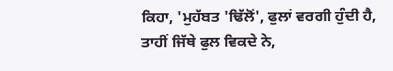ਕਿਹਾ, 'ਮੁਹੱਬਤ 'ਢਿੱਲੋਂ', ਫੁਲਾਂ ਵਰਗੀ ਹੁੰਦੀ ਹੈ,
ਤਾਹੀਂ ਜਿੱਥੇ ਫੁਲ ਵਿਕਦੇ ਨੇ,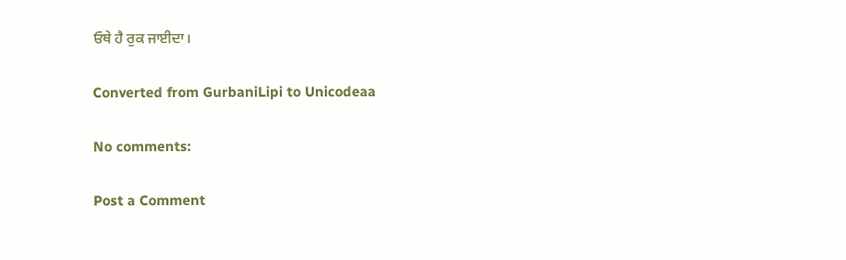ਓਥੇ ਹੈ ਰੁਕ ਜਾਈਦਾ।

Converted from GurbaniLipi to Unicodeaa

No comments:

Post a Comment